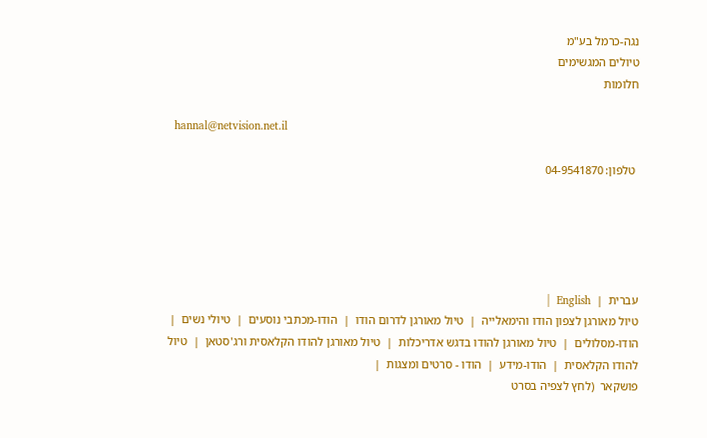נגה-כרמל בע"מ
טיולים המגשימים
חלומות

  hannal@netvision.net.il

 טלפון: 04-9541870





עברית  |  English  |
טיול מאורגן לצפון הודו והימאלייה  |  טיול מאורגן לדרום הודו  |  הודו-מכתבי נוסעים  |  טיולי נשים  |  הודו-מסלולים  |  טיול מאורגן להודו בדגש אדריכלות  |  טיול מאורגן להודו הקלאסית ורג'סטאן  |  טיול להודו הקלאסית  |  הודו-מידע  |  הודו - סרטים ומצגות  |
פושקאר  (לחץ לצפיה בסרט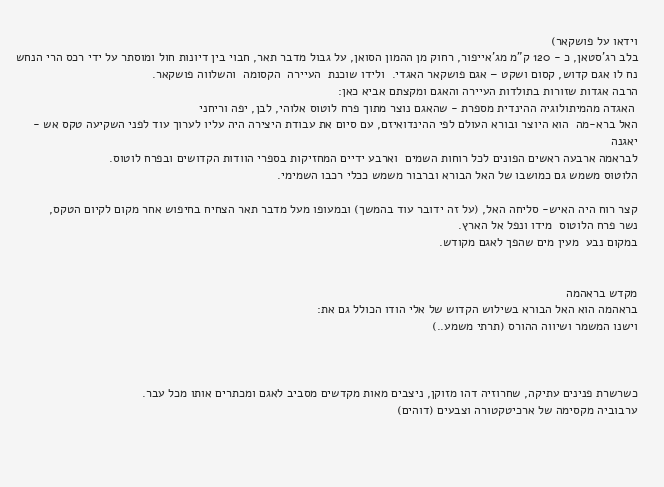וידאו על פושקאר)
בלב רג'סטאן, כ - 120 ק"מ מג'אייפור, רחוק מן ההמון הסואן, על גבול מדבר תאר, חבוי בין דיונות חול ומוסתר על ידי רכס הרי הנחש נח לו אגם קדוש, קסום ושקט – אגם פושקאר האגדי.  ולידו שוכנת  העיירה  הקסומה  והשלווה פושקאר.
הרבה אגדות שזורות בתולדות העיירה והאגם ומקצתם אביא כאן:
 האגדה מהמיתולוגיה ההינדית מספרת - שהאגם נוצר מתוך פרח לוטוס אלוהי, לבן, יפה וריחני
האל ברא-מה  הוא היוצר ובורא העולם לפי ההינדואיזם, עם סיום את עבודת היצירה היה עליו לערוך עוד לפני השקיעה טקס אש - יאגנה
לבראמה ארבעה ראשים הפונים לכל רוחות השמים  וארבע ידיים המחזיקות בספרי הוודות הקדושים ובפרח לוטוס.
הלוטוס משמש גם כמושבו של האל הבורא וברבור משמש ככלי רכבו השמימי.

קצר רוח היה האיש- סליחה האל, (על זה ידובר עוד בהמשך) ובמעופו מעל מדבר תאר הצחיח בחיפוש אחר מקום לקיום הטקס,
נשר פרח הלוטוס  מידו ונפל אל הארץ.
במקום נבע  מעין מים שהפך לאגם מקודש.


מקדש בראהמה
בראהמה הוא האל הבורא בשילוש הקדוש של אלי הודו הכולל גם את:
וישנו המשמר ושיווה ההורס (תרתי משמע..)



כשרשרת פנינים עתיקה, שחרוזיה דהו מזוקן, ניצבים מאות מקדשים מסביב לאגם ומכתרים אותו מכל עבר.
ערבוביה מקסימה של ארכיטקטורה וצבעים (דוהים)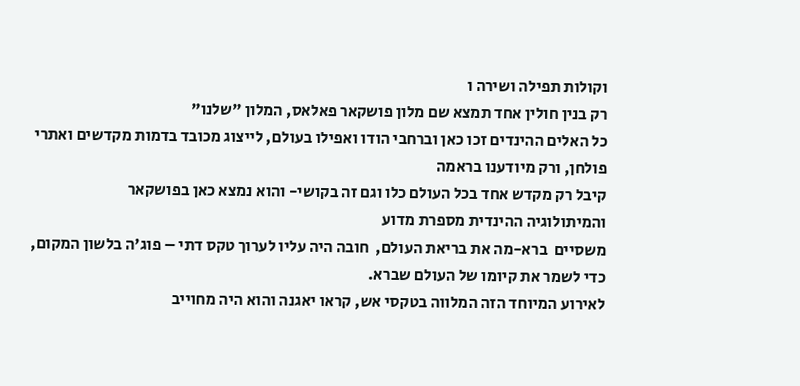וקולות תפילה ושירה ו
רק בנין חולין אחד תמצא שם מלון פושקאר פאלאס, המלון "שלנו"
כל האלים ההינדים זכו כאן וברחבי הודו ואפילו בעולם, לייצוג מכובד בדמות מקדשים ואתרי פולחן, ורק מיודענו בראמה
קיבל רק מקדש אחד בכל העולם כלו וגם זה בקושי- והוא נמצא כאן בפושקאר
והמיתולוגיה ההינדית מספרת מדוע
משסיים  ברא-מה את בריאת העולם,  חובה היה עליו לערוך טקס דתי – פוג'ה בלשון המקום, כדי לשמר את קיומו של העולם שברא.
לאירוע המיוחד הזה המלווה בטקסי אש, קראו יאגנה והוא היה מחוייב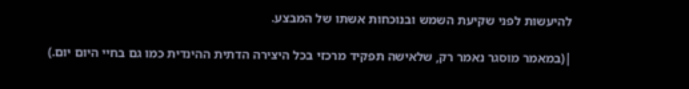להיעשות לפני שקיעת השמש ובנוכחות אשתו של המבצע.

|(במאמר מוסגר נאמר רק, שלאישה תפקיד מרכזי בכל היצירה הדתית ההינדית כמו גם בחיי היום יום.)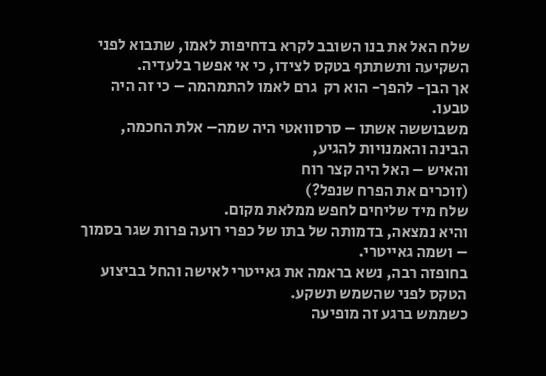שלח האל את בנו השובב לקרא בדחיפות לאמו, שתבוא לפני השקיעה ותשתתף בטקס לצידו, כי אי אפשר בלעדיה.
אך הבן- להפך- הוא רק  גרם לאמו להתמהמה – כי זה היה טבעו.
משבוששה אשתו – סרסוואטי היה שמה– אלת החכמה, הבינה והאמנויות להגיע,
והאיש – האל היה קצר רוח
(זוכרים את הפרח שנפל?)
שלח מיד שליחים לחפש ממלאת מקום.
והיא נמצאה, בדמותה של בתו של כפרי רועה פרות שגר בסמוך – ושמה גאייטרי.
בחופזה רבה, נשא בראמה את גאייטרי לאישה והחל בביצוע הטקס לפני שהשמש תשקע.
כשממש ברגע זה מופיעה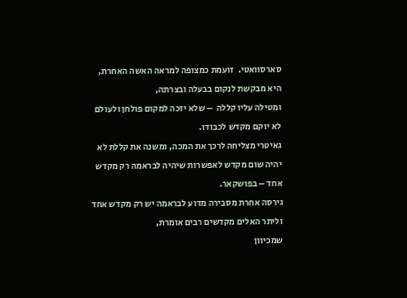סארסוואטי.  זועמת כמצופה למראה האשה האחרת,  היא מבקשת לנקום בבעלה ובצרתה,
ומטילה עליו קללה  – שלא יזכה למקום פולחן ולעולם לא יוקם מקדש לכבודו.
גאיטרי מצליחה לרכך את המכה, ומשנה את קללת לא יהיה שום מקדש לאפשרות שיהיה לבראמה רק מקדש אחד – בפושקאר.
גירסה אחרת מסבירה מדוע לבראמה יש רק מקדש אחד וליתר האלים מקדשים רבים אומרת,
שמכיוון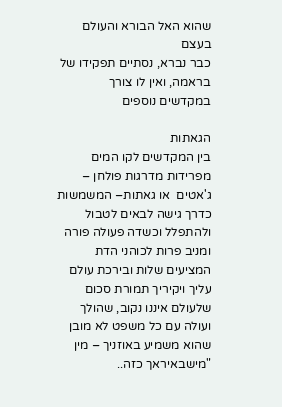שהוא האל הבורא והעולם בעצם
כבר נברא, נסתיים תפקידו של בראמה, ואין לו צורך במקדשים נוספים

הגאתות
בין המקדשים לקו המים מפרידות מדרגות פולחן – ג'אטים  או גאתות– המשמשות כדרך גישה לבאים לטבול ולהתפלל וכשדה פעולה פורה ומניב פרות לכוהני הדת המציעים שלות ובירכת עולם עליך ויקיריך תמורת סכום שלעולם איננו נקוב, שהולך ועולה עם כל משפט לא מובן שהוא משמיע באוזניך – מין "מישבאיראך כזה..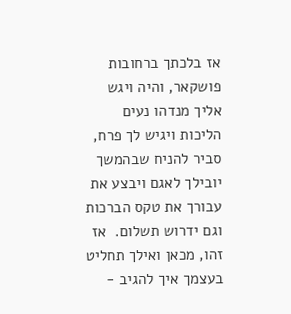אז בלכתך ברחובות פושקאר, והיה ויגש אליך מנדהו נעים הליכות ויגיש לך פרח,
סביר להניח שבהמשך יובילך לאגם ויבצע את עבורך את טקס הברכות וגם ידרוש תשלום.  אז זהו, מכאן ואילך תחליט בעצמך איך להגיב -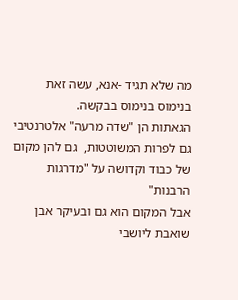מה שלא תגיד -אנא, עשה זאת בנימוס בנימוס בבקשה.
הגאתות הן "שדה מרעה" אלטרנטיבי גם לפרות המשוטטות,  גם להן מקום של כבוד וקדושה על "מדרגות הרבנות"
אבל המקום הוא גם ובעיקר אבן שואבת ליושבי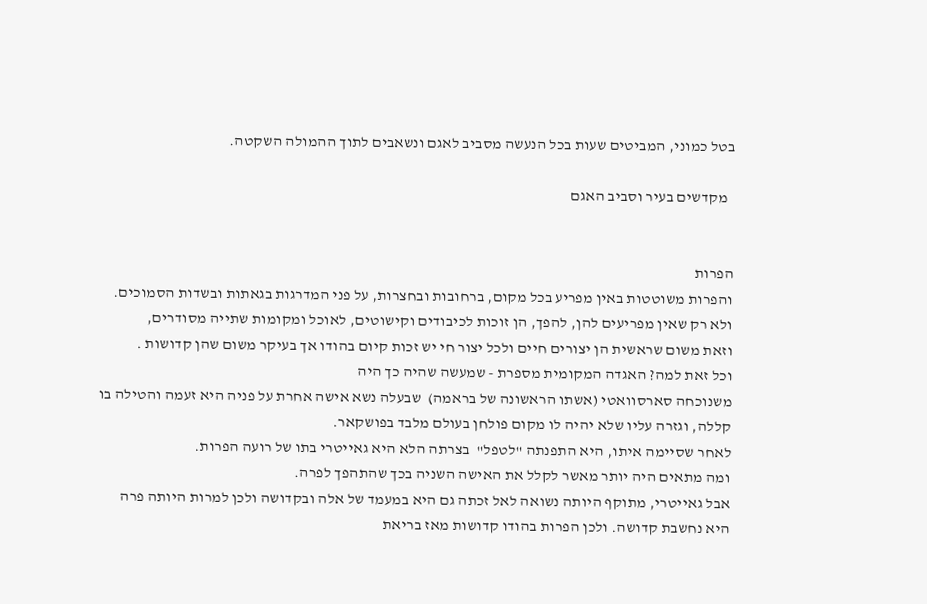בטל כמוני, המביטים שעות בכל הנעשה מסביב לאגם ונשאבים לתוך ההמולה השקטה.

  מקדשים בעיר וסביב האגם


הפרות
והפרות משוטטות באין מפריע בכל מקום, ברחובות ובחצרות, על פני המדרגות בגאתות ובשדות הסמוכים.
ולא רק שאין מפריעים להן, להפך, הן זוכות לכיבודים וקישוטים, לאוכל ומקומות שתייה מסודרים,
וזאת משום שראשית הן יצורים חיים ולכל יצור חי יש זכות קיום בהודו אך בעיקר משום שהן קדושות .
וכל זאת למה? האגדה המקומית מספרת - שמעשה שהיה כך היה
משנוכחה סארסוואטי (אשתו הראשונה של בראמה)  שבעלה נשא אישה אחרת על פניה היא זעמה והטילה בו
קללה, וגזרה עליו שלא יהיה לו מקום פולחן בעולם מלבד בפושקאר.
לאחר שסיימה איתו, היא התפנתה "לטפל"  בצרתה הלא היא גאייטרי בתו של רועה הפרות.
ומה מתאים היה יותר מאשר לקלל את האישה השניה בכך שהתהפך לפרה.
אבל גאייטרי, מתוקף היותה נשואה לאל זכתה גם היא במעמד של אלה ובקדושה ולכן למרות היותה פרה
היא נחשבת קדושה. ולכן הפרות בהודו קדושות מאז בריאת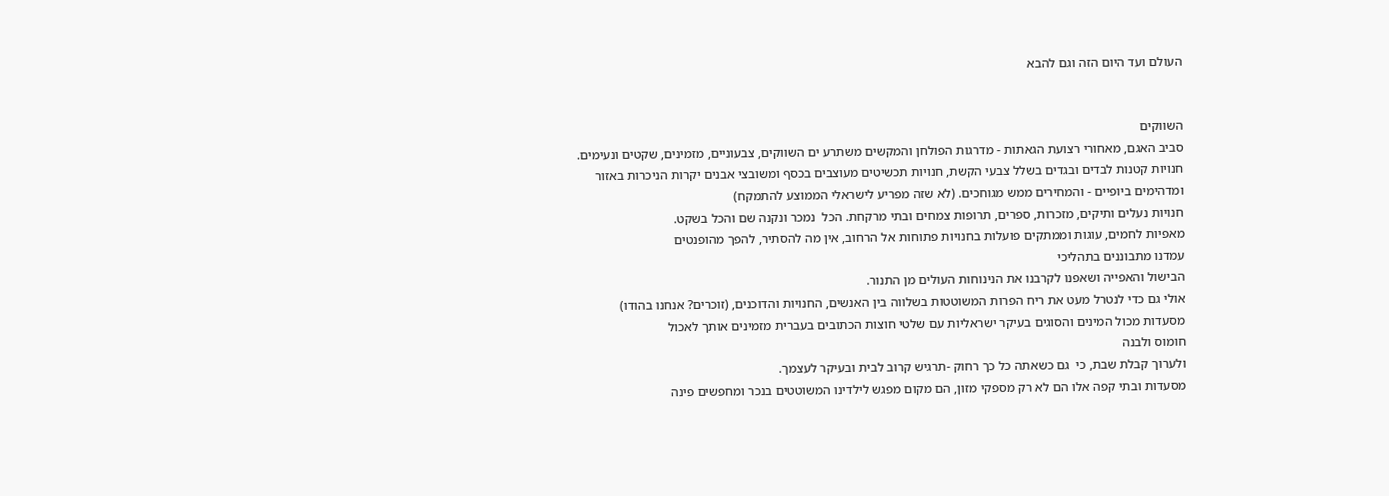העולם ועד היום הזה וגם להבא


השווקים
סביב האגם, מאחורי רצועת הגאתות - מדרגות הפולחן והמקשים משתרע ים השווקים, צבעוניים, מזמינים, שקטים ונעימים.
חנויות קטנות לבדים ובגדים בשלל צבעי הקשת, חנויות תכשיטים מעוצבים בכסף ומשובצי אבנים יקרות הניכרות באזור
ומדהימים ביופיים - והמחירים ממש מגוחכים. (לא שזה מפריע לישראלי הממוצע להתמקח)
חנויות נעלים ותיקים, מזכרות, ספרים, תרופות צמחים ובתי מרקחת. הכל  נמכר ונקנה שם והכל בשקט.
מאפיות לחמים, עוגות וממתקים פועלות בחנויות פתוחות אל הרחוב, אין מה להסתיר, להפך מהופנטים
עמדנו מתבוננים בתהליכי
הבישול והאפייה ושאפנו לקרבנו את הנינוחות העולים מן התנור.
אולי גם כדי לנטרל מעט את ריח הפרות המשוטטות בשלווה בין האנשים, החנויות והדוכנים, (זוכרים? אנחנו בהודו)
מסעדות מכול המינים והסוגים בעיקר ישראליות עם שלטי חוצות הכתובים בעברית מזמינים אותך לאכול
חומוס ולבנה
ולערוך קבלת שבת, כי  גם כשאתה כל כך רחוק -תרגיש קרוב לבית ובעיקר לעצמך.
מסעדות ובתי קפה אלו הם לא רק מספקי מזון, הם מקום מפגש לילדינו המשוטטים בנכר ומחפשים פינה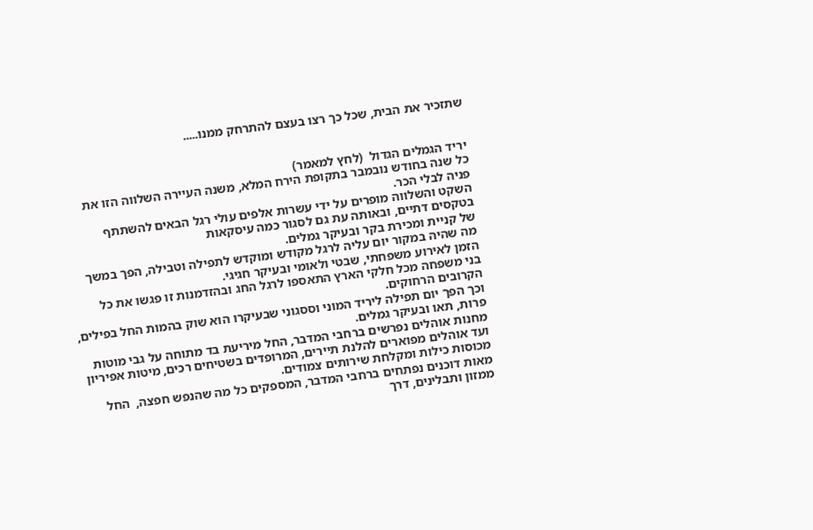שתזכיר את הבית, שכל כך רצו בעצם להתרחק ממנו.....


יריד הגמלים הגדול  (לחץ למאמר)
כל שנה בחודש נובמבר בתקופת הירח המלא, משנה העיירה השלווה הזו את פניה לבלי הכר.
השקט והשלווה מופרים על ידי עשרות אלפים עולי רגל הבאים להשתתף בטקסים דתיים, ובאותה עת גם לסגור כמה עיסקאות
של קניית ומכירת בקר ובעיקר גמלים.
מה שהיה במקור יום עליה לרגל מקודש ומוקדש לתפילה וטבילה, הפך במשך הזמן לאירוע משפחתי, שבטי ולאומי ובעיקר חגיגי.
בני משפחה מכל חלקי הארץ התאספו לרגל החג ובהזדמנות זו פגשו את כל הקרובים הרחוקים.
וכך הפך יום תפילה ליריד המוני וססגוני שבעיקרו הוא שוק בהמות החל בפילים, פרות, תאו ובעיקר גמלים.
מחנות אוהלים נפרשים ברחבי המדבר, החל מיריעת בד מתוחה על גבי מוטות ועד אוהלים מפוארים להלנת תיירים, המרופדים בשטיחים רכים, מיטות אפיריון מכוסות כילות ומקלחת שירותים צמודים.
מאות דוכנים נפתחים ברחבי המדבר, המספקים כל מה שהנפש חפצה,  החל ממזון ותבלינים, דרך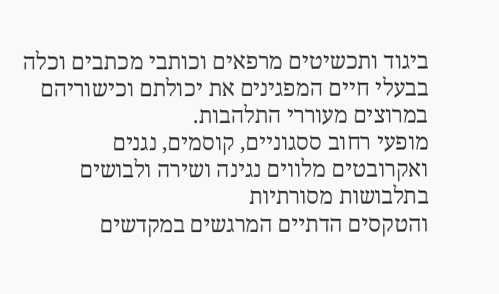ביגוד ותכשיטים מרפאים וכותבי מכתבים וכלה בבעלי חיים המפגינים את יכולתם וכישוריהם במרוצים מעוררי התלהבות.
מופעי רחוב ססגוניים, קוסמים, נגנים ואקרובטים מלווים נגינה ושירה ולבושים בתלבושות מסורתיות
והטקסים הדתיים המרגשים במקדשים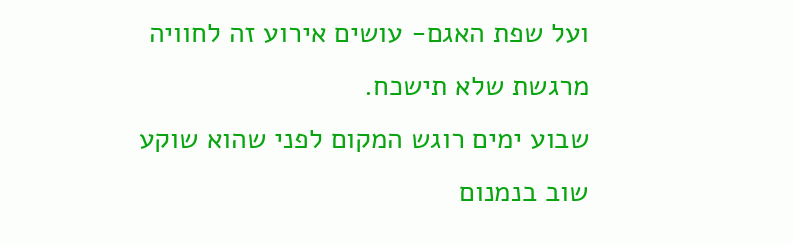ועל שפת האגם- עושים אירוע זה לחוויה  מרגשת שלא תישכח.
שבוע ימים רוגש המקום לפני שהוא שוקע שוב בנמנום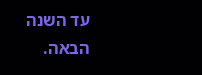עד השנה הבאה.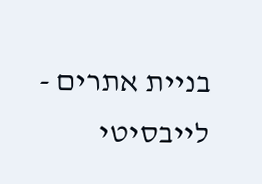בניית אתרים - לייבסיטי